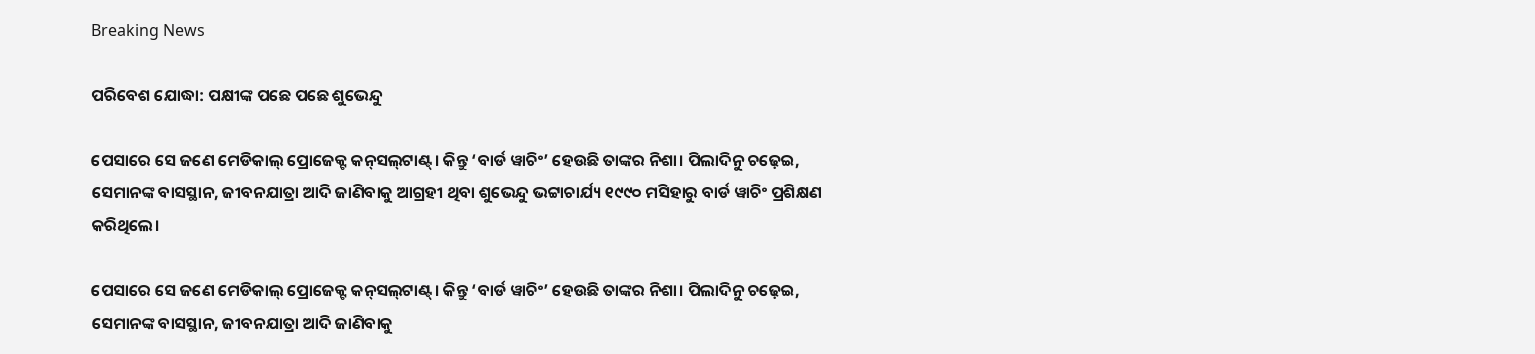Breaking News

ପରିବେଶ ଯୋଦ୍ଧା: ପକ୍ଷୀଙ୍କ ପଛେ ପଛେ ଶୁଭେନ୍ଦୁ

ପେସାରେ ସେ ଜଣେ ମେଡିକାଲ୍‌ ପ୍ରୋଜେକ୍ଟ କନ୍‌ସଲ୍‌ଟାଣ୍ଟ୍‌। କିନ୍ତୁ ‘ବାର୍ଡ ୱାଚିଂ’ ହେଉଛି ତାଙ୍କର ନିଶା। ପିଲାଦିନୁ ଚଢ଼େଇ, ସେମାନଙ୍କ ବାସସ୍ଥାନ, ଜୀବନଯାତ୍ରା ଆଦି ଜାଣିବାକୁ ଆଗ୍ରହୀ ଥିବା ଶୁଭେନ୍ଦୁ ଭଟ୍ଟାଚାର୍ଯ୍ୟ ୧୯୯୦ ମସିହାରୁ ବାର୍ଡ ୱାଚିଂ ପ୍ରଶିକ୍ଷଣ କରିଥିଲେ।

ପେସାରେ ସେ ଜଣେ ମେଡିକାଲ୍‌ ପ୍ରୋଜେକ୍ଟ କନ୍‌ସଲ୍‌ଟାଣ୍ଟ୍‌। କିନ୍ତୁ ‘ବାର୍ଡ ୱାଚିଂ’ ହେଉଛି ତାଙ୍କର ନିଶା। ପିଲାଦିନୁ ଚଢ଼େଇ, ସେମାନଙ୍କ ବାସସ୍ଥାନ, ଜୀବନଯାତ୍ରା ଆଦି ଜାଣିବାକୁ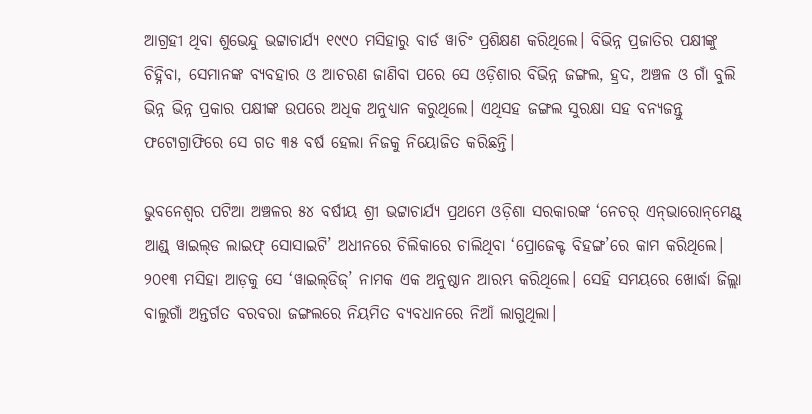ଆଗ୍ରହୀ ଥିବା ଶୁଭେନ୍ଦୁ ଭଟ୍ଟାଚାର୍ଯ୍ୟ ୧୯୯୦ ମସିହାରୁ ବାର୍ଡ ୱାଚିଂ ପ୍ରଶିକ୍ଷଣ କରିଥିଲେ। ବିଭିନ୍ନ ପ୍ରଜାତିର ପକ୍ଷୀଙ୍କୁ ଚିହ୍ନିବା, ସେମାନଙ୍କ ବ୍ୟବହାର ଓ ଆଚରଣ ଜାଣିବା ପରେ ସେ ଓଡ଼ିଶାର ବିଭିନ୍ନ ଜଙ୍ଗଲ, ହ୍ରଦ, ଅଞ୍ଚଳ ଓ ଗାଁ ବୁଲି ଭିନ୍ନ ଭିନ୍ନ ପ୍ରକାର ପକ୍ଷୀଙ୍କ ଉପରେ ଅଧିକ ଅନୁଧ୍ୟାନ କରୁଥିଲେ। ଏଥିସହ ଜଙ୍ଗଲ ସୁରକ୍ଷା ସହ ବନ୍ୟଜନ୍ତୁ ଫଟୋଗ୍ରାଫିରେ ସେ ଗତ ୩୫ ବର୍ଷ ହେଲା ନିଜକୁ ନିୟୋଜିତ କରିଛନ୍ତି।

ଭୁବନେଶ୍ବର ପଟିଆ ଅଞ୍ଚଳର ୫୪ ବର୍ଷୀୟ ଶ୍ରୀ ଭଟ୍ଟାଚାର୍ଯ୍ୟ ପ୍ରଥମେ ଓଡ଼ିଶା ସରକାରଙ୍କ ‘ନେଚର୍‌ ଏନ୍‌ଭାରୋନ୍‌ମେଣ୍ଟ୍‌ ଆଣ୍ଡ୍‌ ୱାଇଲ୍‌ଡ ଲାଇଫ୍‌ ସୋସାଇଟି’ ଅଧୀନରେ ଚିଲିକ‌ାରେ ଚାଲିଥିବା ‘ପ୍ରୋଜେକ୍ଟ ବିହଙ୍ଗ’ରେ କାମ କରିଥିଲେ। ୨୦୧୩ ମସିହା ଆଡ଼କୁ ସେ ‘ୱାଇଲ୍‌ଡିଜ୍‌’ ନାମକ ଏକ ଅନୁଷ୍ଠାନ ଆରମ୍ଭ କରିଥିଲେ। ସେହି ସମୟରେ ଖୋର୍ଦ୍ଧା ଜିଲ୍ଲା ବାଲୁଗାଁ ଅନ୍ତର୍ଗତ ବରବରା ଜଙ୍ଗଲରେ ନିୟମିତ ବ୍ୟବଧାନରେ ନିଆଁ ଲାଗୁଥିଲା।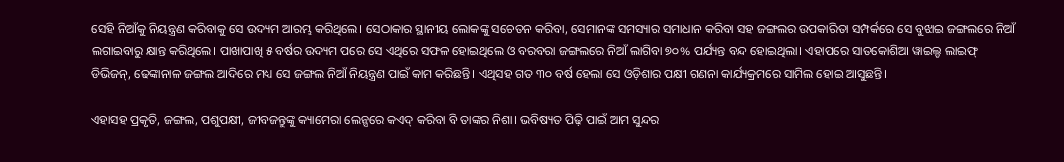ସେହି ନିଆଁକୁ ନିୟନ୍ତ୍ରଣ କରିବାକୁ ସେ ଉଦ୍ୟମ ଆରମ୍ଭ କରିଥିଲେ। ସେଠାକାର ‌ସ୍ଥାନୀୟ ଲୋକଙ୍କୁ ସଚେତନ କରିବା, ସେମାନଙ୍କ ସମସ୍ୟାର ସମାଧାନ କରିବା ସହ ଜଙ୍ଗଲର ଉପକାରିତା ସମ୍ପର୍କରେ ସେ ବୁଝାଇ ଜଙ୍ଗଲରେ ନିଆଁ ଲଗାଇବାରୁ କ୍ଷାନ୍ତ କରିଥିଲେ। ପାଖାପାଖି ୫ ବର୍ଷର ଉଦ୍ୟମ ପରେ ସେ ଏଥିରେ ସଫଳ ହୋଇଥିଲେ ଓ ବରବରା ଜଙ୍ଗଲରେ ନିଆଁ ଲାଗିବା ୭୦% ପର୍ଯ୍ୟନ୍ତ ବନ୍ଦ ହୋଇଥିଲା। ଏହାପରେ ସାତକୋଶିଆ ୱାଇଲ୍ଡ ଲାଇଫ୍‌ ଡିଭିଜନ୍‌, ଢେଙ୍କାନାଳ ଜଙ୍ଗଲ ଆଦିରେ ମଧ୍ୟ ସେ ଜଙ୍ଗଲ ନିଆଁ ନିୟନ୍ତ୍ରଣ ପାଇଁ କାମ କରିଛନ୍ତି। ଏଥିସହ ଗତ ୩୦ ବର୍ଷ ହେଲା ସେ ଓଡ଼ିଶାର ପକ୍ଷୀ ଗଣନା କାର୍ଯ୍ୟକ୍ରମରେ ସାମିଲ ହୋଇ ଆସୁଛନ୍ତି।

ଏହାସହ ପ୍ରକୃତି, ଜଙ୍ଗଲ, ପଶୁପକ୍ଷୀ, ଜୀବଜନ୍ତୁଙ୍କୁ କ୍ୟାମେରା ଲେନ୍ସରେ କଏଦ୍‌ କରିବା ବି ତାଙ୍କର ନିଶା। ଭବିଷ୍ୟତ ପିଢ଼ି ପାଇଁ ଆମ ସୁନ୍ଦର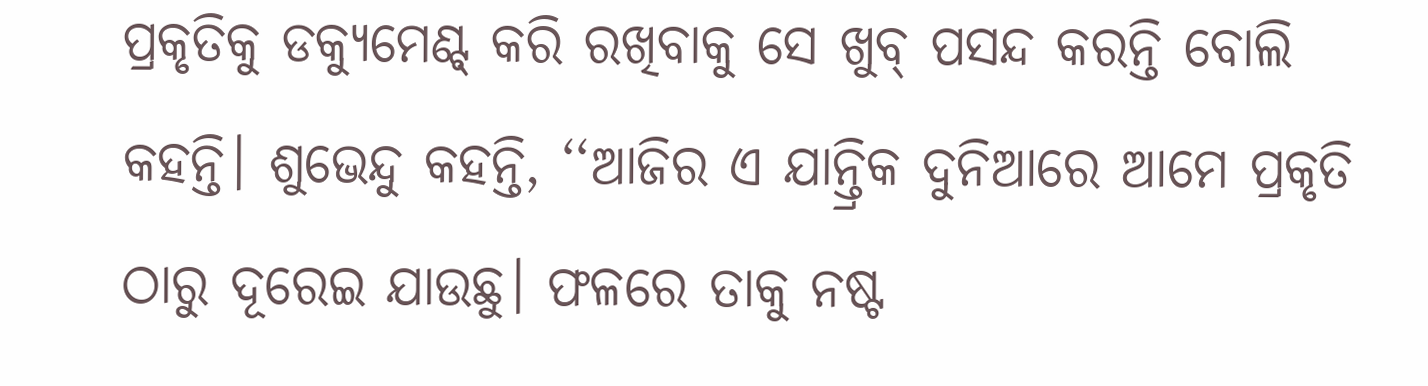ପ୍ରକୃତିକୁ ଡକ୍ୟୁମେଣ୍ଟ୍‌ କରି ରଖିବାକୁ ସେ ଖୁବ୍‌ ପସନ୍ଦ କରନ୍ତି ବୋଲି କହନ୍ତି। ଶୁଭେନ୍ଦୁ କହନ୍ତି, ‘‘ଆଜିର ଏ ଯାନ୍ତ୍ରିକ ଦୁନିଆରେ ଆମେ ପ୍ରକୃତି ଠାରୁ ଦୂରେଇ ଯାଉଛୁ। ଫଳରେ ତାକୁ ନଷ୍ଟ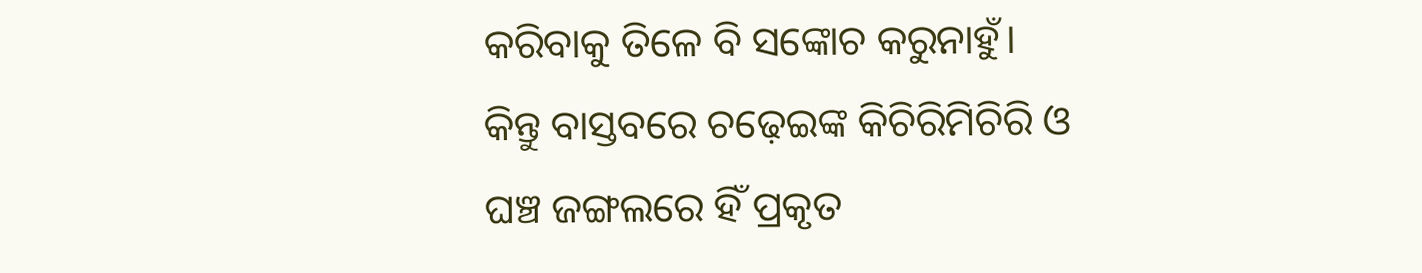କରିବାକୁ ତିଳେ ବି ସଙ୍କୋଚ କରୁନାହୁଁ। କିନ୍ତୁ ବାସ୍ତବରେ ଚଢ଼େଇଙ୍କ କିଚିରିମିଚିରି ଓ ଘଞ୍ଚ ଜଙ୍ଗଲରେ ହିଁ ପ୍ରକୃତ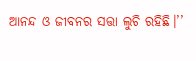ଆନନ୍ଦ ଓ ଜୀବନର ସତ୍ତା ଲୁଚି ରହିଛି।’’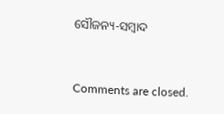ସୌଜନ୍ୟ-ସମ୍ୱାଦ



Comments are closed.